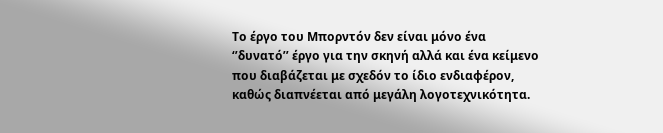Το έργο του Μπορντόν δεν είναι μόνο ένα ‘’δυνατό’’ έργο για την σκηνή αλλά και ένα κείμενο που διαβάζεται με σχεδόν το ίδιο ενδιαφέρον, καθώς διαπνέεται από μεγάλη λογοτεχνικότητα.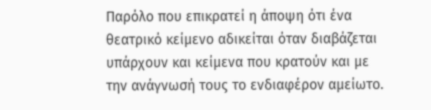Παρόλο που επικρατεί η άποψη ότι ένα θεατρικό κείμενο αδικείται όταν διαβάζεται υπάρχουν και κείμενα που κρατούν και με την ανάγνωσή τους το ενδιαφέρον αμείωτο.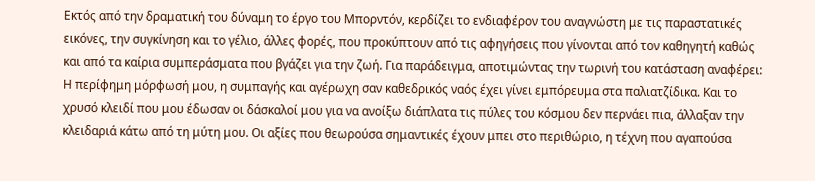Εκτός από την δραματική του δύναμη το έργο του Μπορντόν, κερδίζει το ενδιαφέρον του αναγνώστη με τις παραστατικές εικόνες, την συγκίνηση και το γέλιο, άλλες φορές, που προκύπτουν από τις αφηγήσεις που γίνονται από τον καθηγητή καθώς και από τα καίρια συμπεράσματα που βγάζει για την ζωή. Για παράδειγμα, αποτιμώντας την τωρινή του κατάσταση αναφέρει:
Η περίφημη μόρφωσή μου, η συμπαγής και αγέρωχη σαν καθεδρικός ναός έχει γίνει εμπόρευμα στα παλιατζίδικα. Και το χρυσό κλειδί που μου έδωσαν οι δάσκαλοί μου για να ανοίξω διάπλατα τις πύλες του κόσμου δεν περνάει πια, άλλαξαν την κλειδαριά κάτω από τη μύτη μου. Οι αξίες που θεωρούσα σημαντικές έχουν μπει στο περιθώριο, η τέχνη που αγαπούσα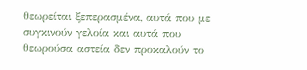θεωρείται ξεπερασμένα, αυτά που με συγκινούν γελοία και αυτά που θεωρούσα αστεία δεν προκαλούν το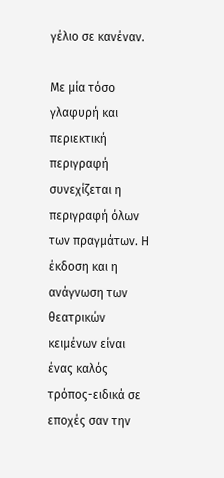γέλιο σε κανέναν.

Με μία τόσο γλαφυρή και περιεκτική περιγραφή συνεχίζεται η περιγραφή όλων των πραγμάτων. Η έκδοση και η ανάγνωση των θεατρικών κειμένων είναι ένας καλός τρόπος-ειδικά σε εποχές σαν την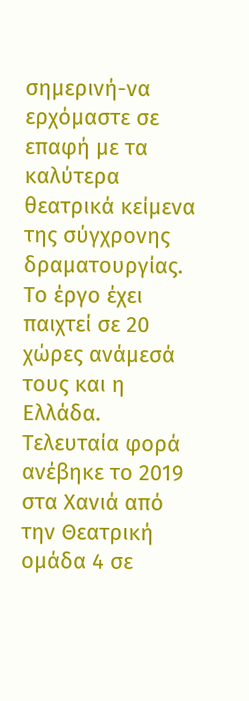σημερινή-να ερχόμαστε σε επαφή με τα καλύτερα θεατρικά κείμενα της σύγχρονης δραματουργίας. Το έργο έχει παιχτεί σε 20 χώρες ανάμεσά τους και η Ελλάδα. Τελευταία φορά ανέβηκε το 2019 στα Χανιά από την Θεατρική ομάδα 4 σε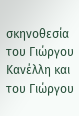σκηνοθεσία του Γιώργου Κανέλλη και του Γιώργου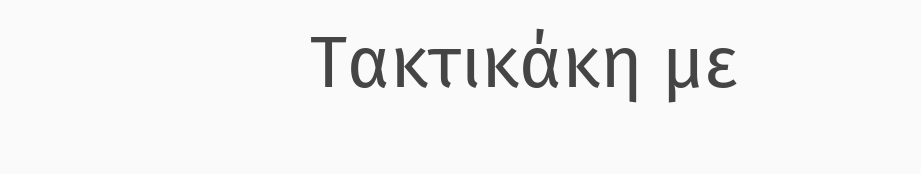Τακτικάκη με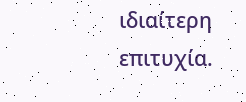ιδιαίτερη επιτυχία.